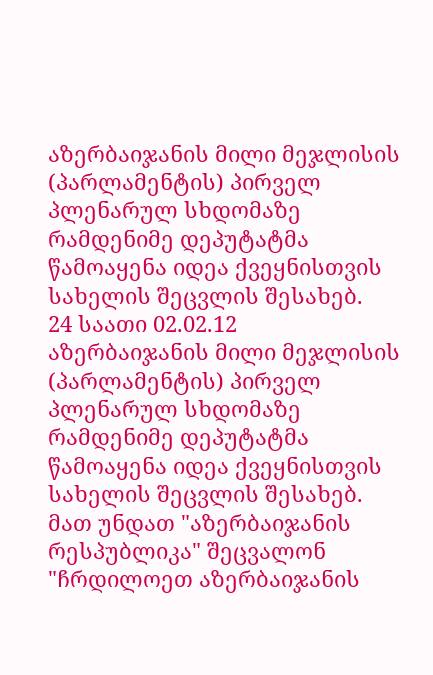აზერბაიჯანის მილი მეჯლისის (პარლამენტის) პირველ პლენარულ სხდომაზე რამდენიმე დეპუტატმა წამოაყენა იდეა ქვეყნისთვის სახელის შეცვლის შესახებ.
24 საათი 02.02.12
აზერბაიჯანის მილი მეჯლისის (პარლამენტის) პირველ პლენარულ სხდომაზე რამდენიმე დეპუტატმა წამოაყენა იდეა ქვეყნისთვის სახელის შეცვლის შესახებ.
მათ უნდათ "აზერბაიჯანის რესპუბლიკა" შეცვალონ "ჩრდილოეთ აზერბაიჯანის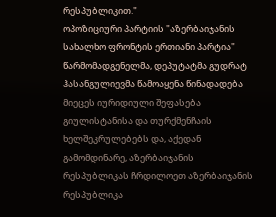რესპუბლიკით."
ოპოზიციური პარტიის "აზერბაიჯანის სახალხო ფრონტის ერთიანი პარტია" წარმომადგენელმა, დეპუტატმა გუდრატ ჰასანგულიევმა წამოაყენა წინადადება მიეცეს იურიდიული შეფასება გიულისტანისა და თურქმენჩაის ხელშეკრულებებს და, აქედან გამომდინარე, აზერბაიჯანის რესპუბლიკას ჩრდილოეთ აზერბაიჯანის რესპუბლიკა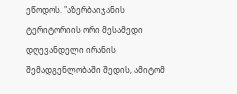ეწოდოს. "აზერბაიჯანის ტერიტორიის ორი მესამედი დღევანდელი ირანის შემადგენლობაში შედის, ამიტომ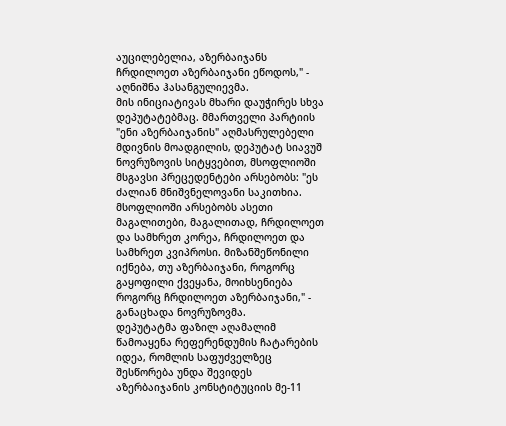აუცილებელია, აზერბაიჯანს ჩრდილოეთ აზერბაიჯანი ეწოდოს," - აღნიშნა ჰასანგულიევმა.
მის ინიციატივას მხარი დაუჭირეს სხვა დეპუტატებმაც. მმართველი პარტიის "ენი აზერბაიჯანის" აღმასრულებელი მდივნის მოადგილის, დეპუტატ სიავუშ ნოვრუზოვის სიტყვებით, მსოფლიოში მსგავსი პრეცედენტები არსებობს: "ეს ძალიან მნიშვნელოვანი საკითხია.
მსოფლიოში არსებობს ასეთი მაგალითები, მაგალითად, ჩრდილოეთ და სამხრეთ კორეა, ჩრდილოეთ და სამხრეთ კვიპროსი. მიზანშეწონილი იქნება, თუ აზერბაიჯანი, როგორც გაყოფილი ქვეყანა, მოიხსენიება როგორც ჩრდილოეთ აზერბაიჯანი," - განაცხადა ნოვრუზოვმა.
დეპუტატმა ფაზილ აღამალიმ წამოაყენა რეფერენდუმის ჩატარების იდეა, რომლის საფუძველზეც შესწორება უნდა შევიდეს აზერბაიჯანის კონსტიტუციის მე-11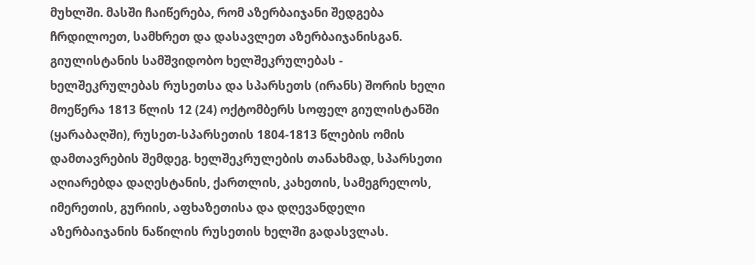მუხლში. მასში ჩაიწერება, რომ აზერბაიჯანი შედგება ჩრდილოეთ, სამხრეთ და დასავლეთ აზერბაიჯანისგან.
გიულისტანის სამშვიდობო ხელშეკრულებას - ხელშეკრულებას რუსეთსა და სპარსეთს (ირანს) შორის ხელი მოეწერა 1813 წლის 12 (24) ოქტომბერს სოფელ გიულისტანში (ყარაბაღში), რუსეთ-სპარსეთის 1804-1813 წლების ომის დამთავრების შემდეგ. ხელშეკრულების თანახმად, სპარსეთი აღიარებდა დაღესტანის, ქართლის, კახეთის, სამეგრელოს, იმერეთის, გურიის, აფხაზეთისა და დღევანდელი აზერბაიჯანის ნაწილის რუსეთის ხელში გადასვლას.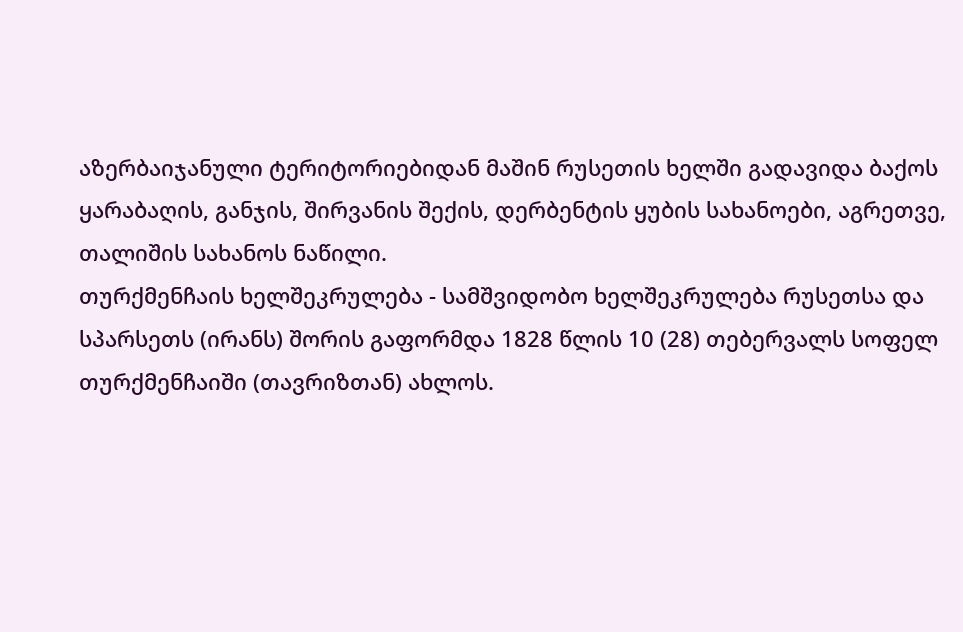აზერბაიჯანული ტერიტორიებიდან მაშინ რუსეთის ხელში გადავიდა ბაქოს ყარაბაღის, განჯის, შირვანის შექის, დერბენტის ყუბის სახანოები, აგრეთვე, თალიშის სახანოს ნაწილი.
თურქმენჩაის ხელშეკრულება - სამშვიდობო ხელშეკრულება რუსეთსა და სპარსეთს (ირანს) შორის გაფორმდა 1828 წლის 10 (28) თებერვალს სოფელ თურქმენჩაიში (თავრიზთან) ახლოს.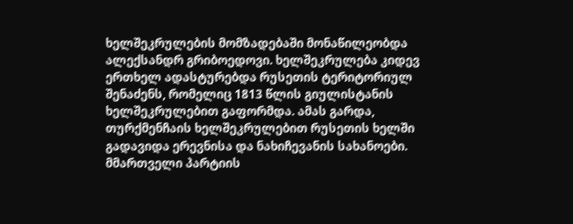ხელშეკრულების მომზადებაში მონაწილეობდა ალექსანდრ გრიბოედოვი. ხელშეკრულება კიდევ ერთხელ ადასტურებდა რუსეთის ტერიტორიულ შენაძენს, რომელიც 1813 წლის გიულისტანის ხელშეკრულებით გაფორმდა. ამას გარდა, თურქმენჩაის ხელშეკრულებით რუსეთის ხელში გადავიდა ერევნისა და ნახიჩევანის სახანოები.
მმართველი პარტიის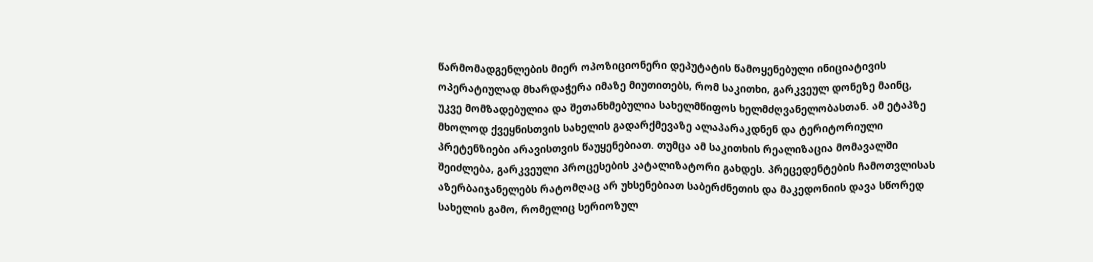წარმომადგენლების მიერ ოპოზიციონერი დეპუტატის წამოყენებული ინიციატივის ოპერატიულად მხარდაჭერა იმაზე მიუთითებს, რომ საკითხი, გარკვეულ დონეზე მაინც, უკვე მომზადებულია და შეთანხმებულია სახელმწიფოს ხელმძღვანელობასთან. ამ ეტაპზე მხოლოდ ქვეყნისთვის სახელის გადარქმევაზე ალაპარაკდნენ და ტერიტორიული პრეტენზიები არავისთვის წაუყენებიათ. თუმცა ამ საკითხის რეალიზაცია მომავალში შეიძლება, გარკვეული პროცესების კატალიზატორი გახდეს. პრეცედენტების ჩამოთვლისას აზერბაიჯანელებს რატომღაც არ უხსენებიათ საბერძნეთის და მაკედონიის დავა სწორედ სახელის გამო, რომელიც სერიოზულ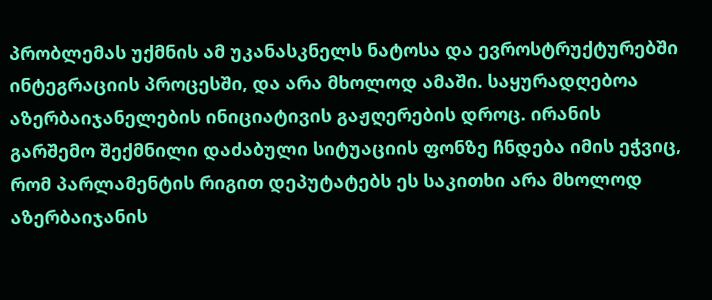პრობლემას უქმნის ამ უკანასკნელს ნატოსა და ევროსტრუქტურებში ინტეგრაციის პროცესში, და არა მხოლოდ ამაში. საყურადღებოა აზერბაიჯანელების ინიციატივის გაჟღერების დროც. ირანის გარშემო შექმნილი დაძაბული სიტუაციის ფონზე ჩნდება იმის ეჭვიც, რომ პარლამენტის რიგით დეპუტატებს ეს საკითხი არა მხოლოდ აზერბაიჯანის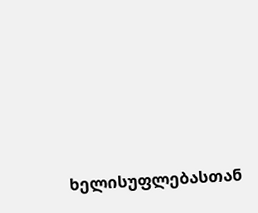ხელისუფლებასთან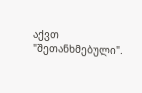აქვთ "შეთანხმებული".